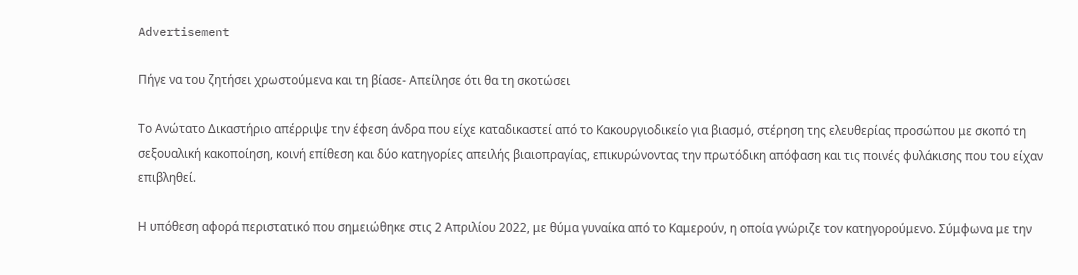Advertisement

Πήγε να του ζητήσει χρωστούμενα και τη βίασε- Απείλησε ότι θα τη σκοτώσει

Το Ανώτατο Δικαστήριο απέρριψε την έφεση άνδρα που είχε καταδικαστεί από το Κακουργιοδικείο για βιασμό, στέρηση της ελευθερίας προσώπου με σκοπό τη σεξουαλική κακοποίηση, κοινή επίθεση και δύο κατηγορίες απειλής βιαιοπραγίας, επικυρώνοντας την πρωτόδικη απόφαση και τις ποινές φυλάκισης που του είχαν επιβληθεί.

Η υπόθεση αφορά περιστατικό που σημειώθηκε στις 2 Απριλίου 2022, με θύμα γυναίκα από το Καμερούν, η οποία γνώριζε τον κατηγορούμενο. Σύμφωνα με την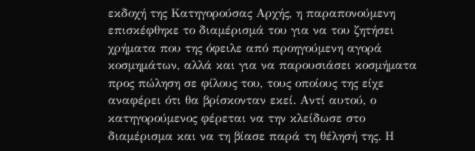εκδοχή της Κατηγορούσας Αρχής, η παραπονούμενη επισκέφθηκε το διαμέρισμά του για να του ζητήσει χρήματα που της όφειλε από προηγούμενη αγορά κοσμημάτων, αλλά και για να παρουσιάσει κοσμήματα προς πώληση σε φίλους του, τους οποίους της είχε αναφέρει ότι θα βρίσκονταν εκεί. Αντί αυτού, ο κατηγορούμενος φέρεται να την κλείδωσε στο διαμέρισμα και να τη βίασε παρά τη θέλησή της. Η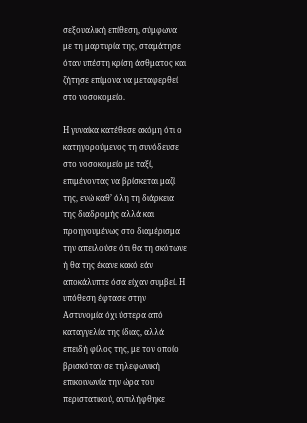σεξουαλική επίθεση, σύμφωνα με τη μαρτυρία της, σταμάτησε όταν υπέστη κρίση άσθματος και ζήτησε επίμονα να μεταφερθεί στο νοσοκομείο.

Η γυναίκα κατέθεσε ακόμη ότι ο κατηγορούμενος τη συνόδευσε στο νοσοκομείο με ταξί, επιμένοντας να βρίσκεται μαζί της, ενώ καθ’ όλη τη διάρκεια της διαδρομής αλλά και προηγουμένως στο διαμέρισμα την απειλούσε ότι θα τη σκότωνε ή θα της έκανε κακό εάν αποκάλυπτε όσα είχαν συμβεί. Η υπόθεση έφτασε στην Αστυνομία όχι ύστερα από καταγγελία της ίδιας, αλλά επειδή φίλος της, με τον οποίο βρισκόταν σε τηλεφωνική επικοινωνία την ώρα του περιστατικού, αντιλήφθηκε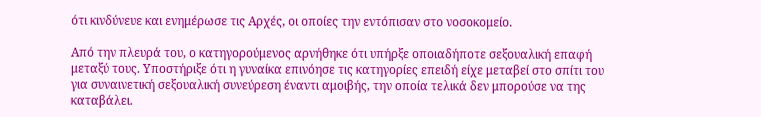ότι κινδύνευε και ενημέρωσε τις Αρχές, οι οποίες την εντόπισαν στο νοσοκομείο.

Από την πλευρά του, ο κατηγορούμενος αρνήθηκε ότι υπήρξε οποιαδήποτε σεξουαλική επαφή μεταξύ τους. Υποστήριξε ότι η γυναίκα επινόησε τις κατηγορίες επειδή είχε μεταβεί στο σπίτι του για συναινετική σεξουαλική συνεύρεση έναντι αμοιβής, την οποία τελικά δεν μπορούσε να της καταβάλει.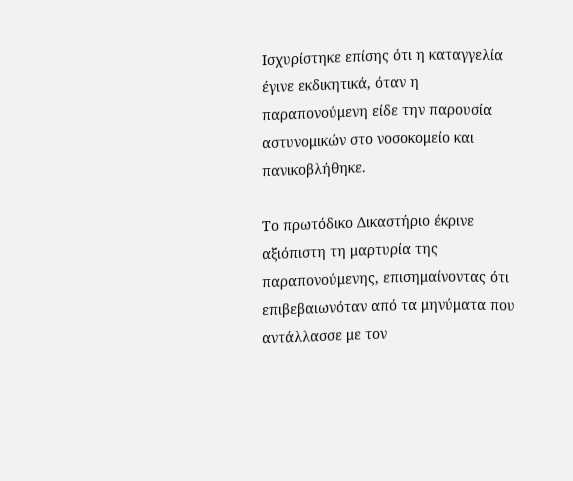Ισχυρίστηκε επίσης ότι η καταγγελία έγινε εκδικητικά, όταν η παραπονούμενη είδε την παρουσία αστυνομικών στο νοσοκομείο και πανικοβλήθηκε.

Το πρωτόδικο Δικαστήριο έκρινε αξιόπιστη τη μαρτυρία της παραπονούμενης, επισημαίνοντας ότι επιβεβαιωνόταν από τα μηνύματα που αντάλλασσε με τον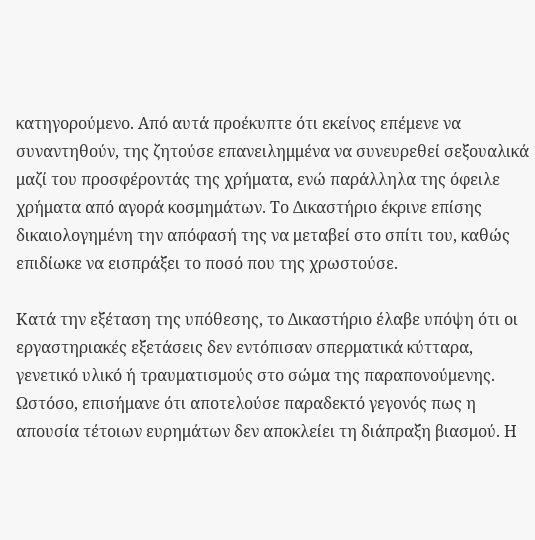κατηγορούμενο. Από αυτά προέκυπτε ότι εκείνος επέμενε να συναντηθούν, της ζητούσε επανειλημμένα να συνευρεθεί σεξουαλικά μαζί του προσφέροντάς της χρήματα, ενώ παράλληλα της όφειλε χρήματα από αγορά κοσμημάτων. Το Δικαστήριο έκρινε επίσης δικαιολογημένη την απόφασή της να μεταβεί στο σπίτι του, καθώς επιδίωκε να εισπράξει το ποσό που της χρωστούσε.

Κατά την εξέταση της υπόθεσης, το Δικαστήριο έλαβε υπόψη ότι οι εργαστηριακές εξετάσεις δεν εντόπισαν σπερματικά κύτταρα, γενετικό υλικό ή τραυματισμούς στο σώμα της παραπονούμενης. Ωστόσο, επισήμανε ότι αποτελούσε παραδεκτό γεγονός πως η απουσία τέτοιων ευρημάτων δεν αποκλείει τη διάπραξη βιασμού. Η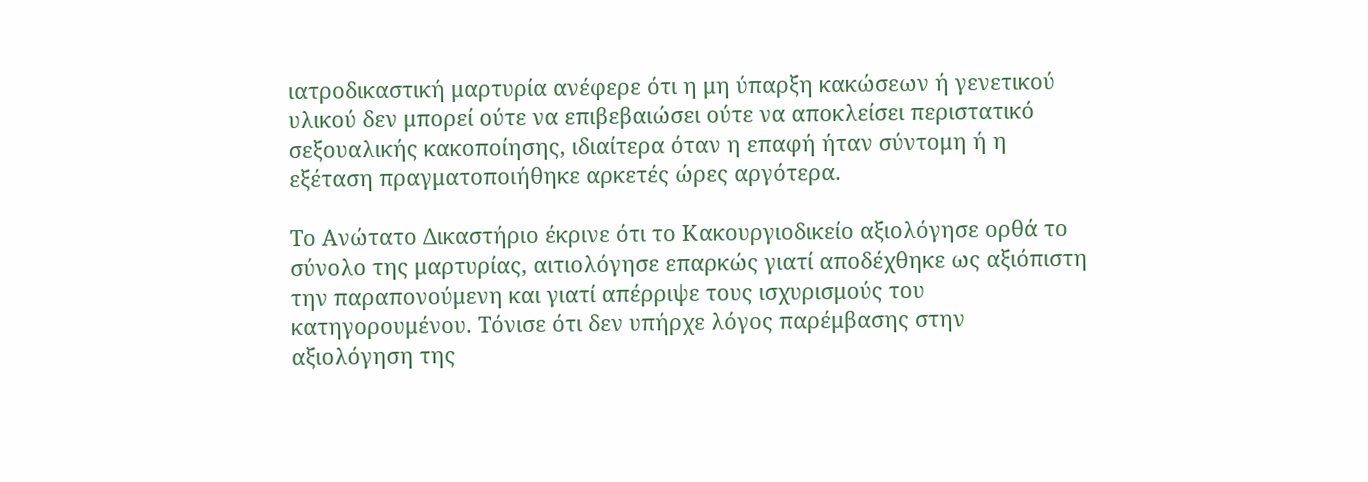ιατροδικαστική μαρτυρία ανέφερε ότι η μη ύπαρξη κακώσεων ή γενετικού υλικού δεν μπορεί ούτε να επιβεβαιώσει ούτε να αποκλείσει περιστατικό σεξουαλικής κακοποίησης, ιδιαίτερα όταν η επαφή ήταν σύντομη ή η εξέταση πραγματοποιήθηκε αρκετές ώρες αργότερα.

Το Ανώτατο Δικαστήριο έκρινε ότι το Κακουργιοδικείο αξιολόγησε ορθά το σύνολο της μαρτυρίας, αιτιολόγησε επαρκώς γιατί αποδέχθηκε ως αξιόπιστη την παραπονούμενη και γιατί απέρριψε τους ισχυρισμούς του κατηγορουμένου. Τόνισε ότι δεν υπήρχε λόγος παρέμβασης στην αξιολόγηση της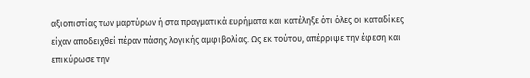αξιοπιστίας των μαρτύρων ή στα πραγματικά ευρήματα και κατέληξε ότι όλες οι καταδίκες είχαν αποδειχθεί πέραν πάσης λογικής αμφιβολίας. Ως εκ τούτου, απέρριψε την έφεση και επικύρωσε την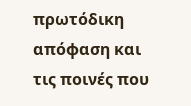πρωτόδικη απόφαση και τις ποινές που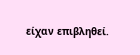είχαν επιβληθεί.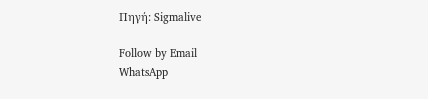Πηγή: Sigmalive

Follow by Email
WhatsApp